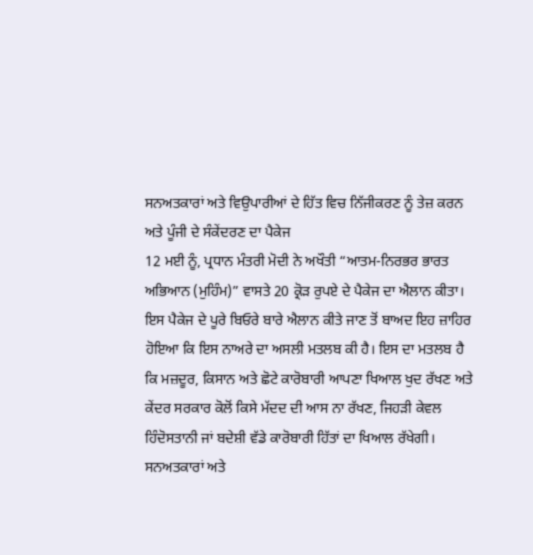ਸਨਅਤਕਾਰਾਂ ਅਤੇ ਵਿਉਪਾਰੀਆਂ ਦੇ ਹਿੱਤ ਵਿਚ ਨਿੱਜੀਕਰਣ ਨੂੰ ਤੇਜ਼ ਕਰਨ ਅਤੇ ਪੂੰਜੀ ਦੇ ਸੰਕੇਂਦਰਣ ਦਾ ਪੈਕੇਜ
12 ਮਈ ਨੂੰ, ਪ੍ਰਧਾਨ ਮੰਤਰੀ ਮੋਦੀ ਨੇ ਅਖੌਤੀ “ਆਤਮ-ਨਿਰਭਰ ਭਾਰਤ ਅਭਿਆਨ (ਮੁਹਿੰਮ)” ਵਾਸਤੇ 20 ਕ੍ਰੋੜ ਰੁਪਏ ਦੇ ਪੈਕੇਜ ਦਾ ਐਲਾਨ ਕੀਤਾ। ਇਸ ਪੈਕੇਜ ਦੇ ਪੂਰੇ ਬਿਓਰੇ ਬਾਰੇ ਐਲਾਨ ਕੀਤੇ ਜਾਣ ਤੋਂ ਬਾਅਦ ਇਹ ਜ਼ਾਹਿਰ ਹੋਇਆ ਕਿ ਇਸ ਨਾਅਰੇ ਦਾ ਅਸਲੀ ਮਤਲਬ ਕੀ ਹੈ। ਇਸ ਦਾ ਮਤਲਬ ਹੈ ਕਿ ਮਜ਼ਦੂਰ, ਕਿਸਾਨ ਅਤੇ ਛੋਟੇ ਕਾਰੋਬਾਰੀ ਆਪਣਾ ਖਿਆਲ ਖੁਦ ਰੱਖਣ ਅਤੇ ਕੇਂਦਰ ਸਰਕਾਰ ਕੋਲੋਂ ਕਿਸੇ ਮੱਦਦ ਦੀ ਆਸ ਨਾ ਰੱਖਣ, ਜਿਹੜੀ ਕੇਵਲ ਹਿੰਦੋਸਤਾਨੀ ਜਾਂ ਬਦੇਸ਼ੀ ਵੱਡੇ ਕਾਰੋਬਾਰੀ ਹਿੱਤਾਂ ਦਾ ਖਿਆਲ ਰੱਖੇਗੀ।
ਸਨਅਤਕਾਰਾਂ ਅਤੇ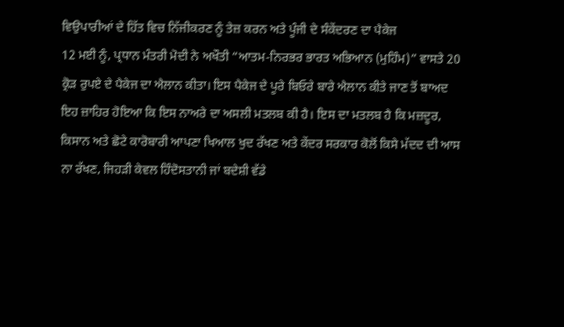ਵਿਉਪਾਰੀਆਂ ਦੇ ਹਿੱਤ ਵਿਚ ਨਿੱਜੀਕਰਣ ਨੂੰ ਤੇਜ਼ ਕਰਨ ਅਤੇ ਪੂੰਜੀ ਦੇ ਸੰਕੇਂਦਰਣ ਦਾ ਪੈਕੇਜ
12 ਮਈ ਨੂੰ, ਪ੍ਰਧਾਨ ਮੰਤਰੀ ਮੋਦੀ ਨੇ ਅਖੌਤੀ “ਆਤਮ-ਨਿਰਭਰ ਭਾਰਤ ਅਭਿਆਨ (ਮੁਹਿੰਮ)” ਵਾਸਤੇ 20 ਕ੍ਰੋੜ ਰੁਪਏ ਦੇ ਪੈਕੇਜ ਦਾ ਐਲਾਨ ਕੀਤਾ। ਇਸ ਪੈਕੇਜ ਦੇ ਪੂਰੇ ਬਿਓਰੇ ਬਾਰੇ ਐਲਾਨ ਕੀਤੇ ਜਾਣ ਤੋਂ ਬਾਅਦ ਇਹ ਜ਼ਾਹਿਰ ਹੋਇਆ ਕਿ ਇਸ ਨਾਅਰੇ ਦਾ ਅਸਲੀ ਮਤਲਬ ਕੀ ਹੈ। ਇਸ ਦਾ ਮਤਲਬ ਹੈ ਕਿ ਮਜ਼ਦੂਰ, ਕਿਸਾਨ ਅਤੇ ਛੋਟੇ ਕਾਰੋਬਾਰੀ ਆਪਣਾ ਖਿਆਲ ਖੁਦ ਰੱਖਣ ਅਤੇ ਕੇਂਦਰ ਸਰਕਾਰ ਕੋਲੋਂ ਕਿਸੇ ਮੱਦਦ ਦੀ ਆਸ ਨਾ ਰੱਖਣ, ਜਿਹੜੀ ਕੇਵਲ ਹਿੰਦੋਸਤਾਨੀ ਜਾਂ ਬਦੇਸ਼ੀ ਵੱਡੇ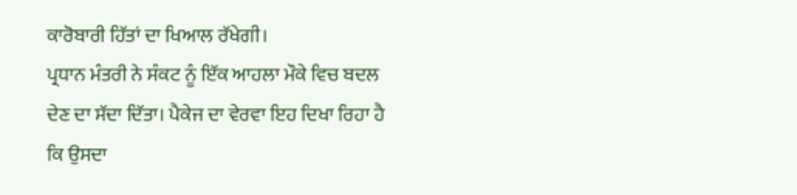ਕਾਰੋਬਾਰੀ ਹਿੱਤਾਂ ਦਾ ਖਿਆਲ ਰੱਖੇਗੀ।
ਪ੍ਰਧਾਨ ਮੰਤਰੀ ਨੇ ਸੰਕਟ ਨੂੰ ਇੱਕ ਆਹਲਾ ਮੌਕੇ ਵਿਚ ਬਦਲ ਦੇਣ ਦਾ ਸੱਦਾ ਦਿੱਤਾ। ਪੈਕੇਜ ਦਾ ਵੇਰਵਾ ਇਹ ਦਿਖਾ ਰਿਹਾ ਹੈ ਕਿ ਉਸਦਾ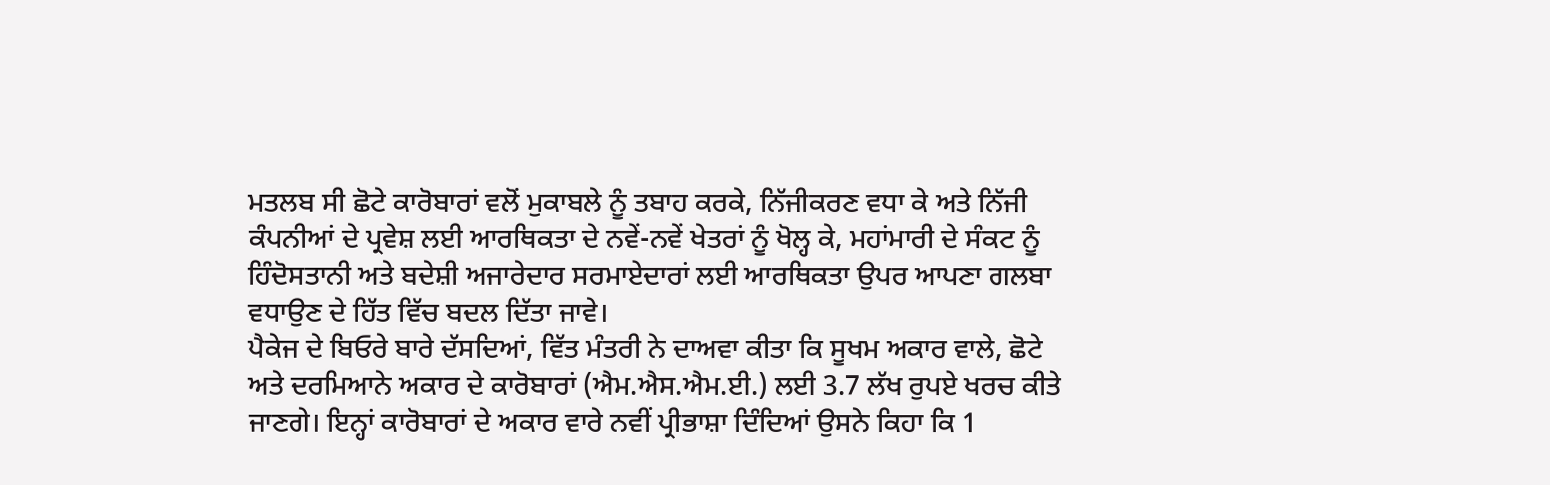ਮਤਲਬ ਸੀ ਛੋਟੇ ਕਾਰੋਬਾਰਾਂ ਵਲੋਂ ਮੁਕਾਬਲੇ ਨੂੰ ਤਬਾਹ ਕਰਕੇ, ਨਿੱਜੀਕਰਣ ਵਧਾ ਕੇ ਅਤੇ ਨਿੱਜੀ ਕੰਪਨੀਆਂ ਦੇ ਪ੍ਰਵੇਸ਼ ਲਈ ਆਰਥਿਕਤਾ ਦੇ ਨਵੇਂ-ਨਵੇਂ ਖੇਤਰਾਂ ਨੂੰ ਖੋਲ੍ਹ ਕੇ, ਮਹਾਂਮਾਰੀ ਦੇ ਸੰਕਟ ਨੂੰ ਹਿੰਦੋਸਤਾਨੀ ਅਤੇ ਬਦੇਸ਼ੀ ਅਜਾਰੇਦਾਰ ਸਰਮਾਏਦਾਰਾਂ ਲਈ ਆਰਥਿਕਤਾ ਉਪਰ ਆਪਣਾ ਗਲਬਾ ਵਧਾਉਣ ਦੇ ਹਿੱਤ ਵਿੱਚ ਬਦਲ ਦਿੱਤਾ ਜਾਵੇ।
ਪੈਕੇਜ ਦੇ ਬਿਓਰੇ ਬਾਰੇ ਦੱਸਦਿਆਂ, ਵਿੱਤ ਮੰਤਰੀ ਨੇ ਦਾਅਵਾ ਕੀਤਾ ਕਿ ਸੂਖਮ ਅਕਾਰ ਵਾਲੇ, ਛੋਟੇ ਅਤੇ ਦਰਮਿਆਨੇ ਅਕਾਰ ਦੇ ਕਾਰੋਬਾਰਾਂ (ਐਮ.ਐਸ.ਐਮ.ਈ.) ਲਈ 3.7 ਲੱਖ ਰੁਪਏ ਖਰਚ ਕੀਤੇ ਜਾਣਗੇ। ਇਨ੍ਹਾਂ ਕਾਰੋਬਾਰਾਂ ਦੇ ਅਕਾਰ ਵਾਰੇ ਨਵੀਂ ਪ੍ਰੀਭਾਸ਼ਾ ਦਿੰਦਿਆਂ ਉਸਨੇ ਕਿਹਾ ਕਿ 1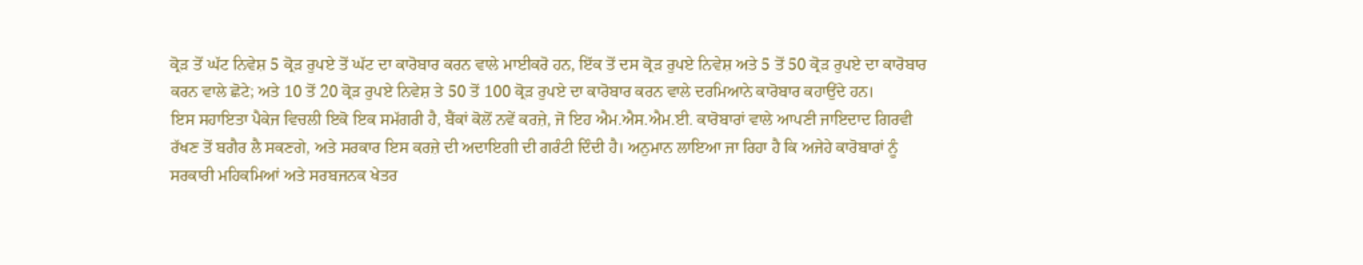ਕ੍ਰੋੜ ਤੋਂ ਘੱਟ ਨਿਵੇਸ਼ 5 ਕ੍ਰੋੜ ਰੁਪਏ ਤੋਂ ਘੱਟ ਦਾ ਕਾਰੋਬਾਰ ਕਰਨ ਵਾਲੇ ਮਾਈਕਰੋ ਹਨ, ਇੱਕ ਤੋਂ ਦਸ ਕ੍ਰੋੜ ਰੁਪਏ ਨਿਵੇਸ਼ ਅਤੇ 5 ਤੋਂ 50 ਕ੍ਰੋੜ ਰੁਪਏ ਦਾ ਕਾਰੋਬਾਰ ਕਰਨ ਵਾਲੇ ਛੋਟੇ; ਅਤੇ 10 ਤੋਂ 20 ਕ੍ਰੋੜ ਰੁਪਏ ਨਿਵੇਸ਼ ਤੇ 50 ਤੋਂ 100 ਕ੍ਰੋੜ ਰੁਪਏ ਦਾ ਕਾਰੋਬਾਰ ਕਰਨ ਵਾਲੇ ਦਰਮਿਆਨੇ ਕਾਰੋਬਾਰ ਕਹਾਉਂਦੇ ਹਨ।
ਇਸ ਸਹਾਇਤਾ ਪੈਕੇਜ ਵਿਚਲੀ ਇਕੋ ਇਕ ਸਮੱਗਰੀ ਹੈ, ਬੈਂਕਾਂ ਕੋਲੋਂ ਨਵੇਂ ਕਰਜ਼ੇ, ਜੋ ਇਹ ਐਮ.ਐਸ.ਐਮ.ਈ. ਕਾਰੋਬਾਰਾਂ ਵਾਲੇ ਆਪਣੀ ਜਾਇਦਾਦ ਗਿਰਵੀ ਰੱਖਣ ਤੋਂ ਬਗੈਰ ਲੈ ਸਕਣਗੇ, ਅਤੇ ਸਰਕਾਰ ਇਸ ਕਰਜ਼ੇ ਦੀ ਅਦਾਇਗੀ ਦੀ ਗਰੰਟੀ ਦਿੰਦੀ ਹੈ। ਅਨੁਮਾਨ ਲਾਇਆ ਜਾ ਰਿਹਾ ਹੈ ਕਿ ਅਜੇਹੇ ਕਾਰੋਬਾਰਾਂ ਨੂੰ ਸਰਕਾਰੀ ਮਹਿਕਮਿਆਂ ਅਤੇ ਸਰਬਜਨਕ ਖੇਤਰ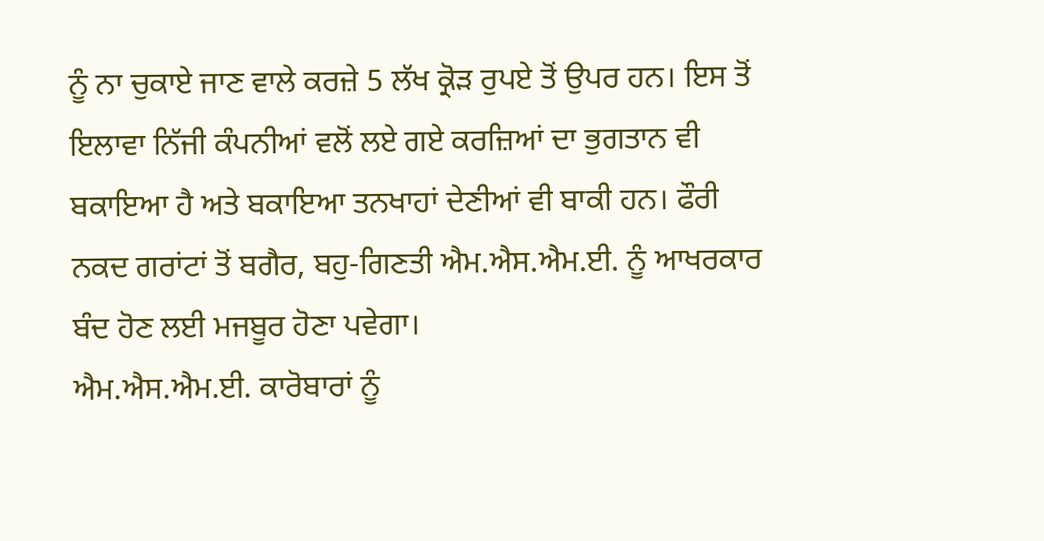ਨੂੰ ਨਾ ਚੁਕਾਏ ਜਾਣ ਵਾਲੇ ਕਰਜ਼ੇ 5 ਲੱਖ ਕ੍ਰੋੜ ਰੁਪਏ ਤੋਂ ਉਪਰ ਹਨ। ਇਸ ਤੋਂ ਇਲਾਵਾ ਨਿੱਜੀ ਕੰਪਨੀਆਂ ਵਲੋਂ ਲਏ ਗਏ ਕਰਜ਼ਿਆਂ ਦਾ ਭੁਗਤਾਨ ਵੀ ਬਕਾਇਆ ਹੈ ਅਤੇ ਬਕਾਇਆ ਤਨਖਾਹਾਂ ਦੇਣੀਆਂ ਵੀ ਬਾਕੀ ਹਨ। ਫੌਰੀ ਨਕਦ ਗਰਾਂਟਾਂ ਤੋਂ ਬਗੈਰ, ਬਹੁ-ਗਿਣਤੀ ਐਮ.ਐਸ.ਐਮ.ਈ. ਨੂੰ ਆਖਰਕਾਰ ਬੰਦ ਹੋਣ ਲਈ ਮਜਬੂਰ ਹੋਣਾ ਪਵੇਗਾ।
ਐਮ.ਐਸ.ਐਮ.ਈ. ਕਾਰੋਬਾਰਾਂ ਨੂੰ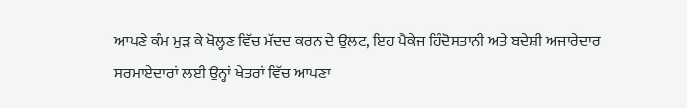ਆਪਣੇ ਕੰਮ ਮੁੜ ਕੇ ਖੋਲ੍ਹਣ ਵਿੱਚ ਮੱਦਦ ਕਰਨ ਦੇ ਉਲਟ, ਇਹ ਪੈਕੇਜ ਹਿੰਦੋਸਤਾਨੀ ਅਤੇ ਬਦੇਸ਼ੀ ਅਜਾਰੇਦਾਰ ਸਰਮਾਏਦਾਰਾਂ ਲਈ ਉਨ੍ਹਾਂ ਖੇਤਰਾਂ ਵਿੱਚ ਆਪਣਾ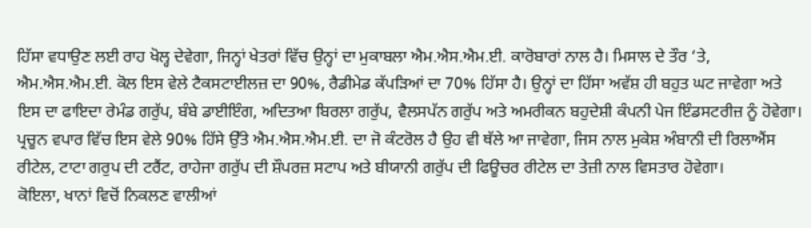ਹਿੱਸਾ ਵਧਾਉਣ ਲਈ ਰਾਹ ਖੋਲ੍ਹ ਦੇਵੇਗਾ, ਜਿਨ੍ਹਾਂ ਖੇਤਰਾਂ ਵਿੱਚ ਉਨ੍ਹਾਂ ਦਾ ਮੁਕਾਬਲਾ ਐਮ.ਐਸ.ਐਮ.ਈ. ਕਾਰੋਬਾਰਾਂ ਨਾਲ ਹੈ। ਮਿਸਾਲ ਦੇ ਤੌਰ ‘ਤੇ, ਐਮ.ਐਸ.ਐਮ.ਈ. ਕੋਲ ਇਸ ਵੇਲੇ ਟੈਕਸਟਾਈਲਜ਼ ਦਾ 90%, ਰੈਡੀਮੇਡ ਕੱਪੜਿਆਂ ਦਾ 70% ਹਿੱਸਾ ਹੈ। ਉਨ੍ਹਾਂ ਦਾ ਹਿੱਸਾ ਅਵੱਸ਼ ਹੀ ਬਹੁਤ ਘਟ ਜਾਵੇਗਾ ਅਤੇ ਇਸ ਦਾ ਫਾਇਦਾ ਰੇਮੰਡ ਗਰੁੱਪ, ਬੰਬੇ ਡਾਈਇੰਗ, ਅਦਿਤਆ ਬਿਰਲਾ ਗਰੁੱਪ, ਵੈਲਸਪੱਨ ਗਰੁੱਪ ਅਤੇ ਅਮਰੀਕਨ ਬਹੁਦੇਸ਼ੀ ਕੰਪਨੀ ਪੇਜ ਇੰਡਸਟਰੀਜ਼ ਨੂੰ ਹੋਵੇਗਾ। ਪ੍ਰਚੂਨ ਵਪਾਰ ਵਿੱਚ ਇਸ ਵੇਲੇ 90% ਹਿੱਸੇ ਉੱਤੇ ਐਮ.ਐਸ.ਐਮ.ਈ. ਦਾ ਜੋ ਕੰਟਰੋਲ ਹੈ ਉਹ ਵੀ ਥੱਲੇ ਆ ਜਾਵੇਗਾ, ਜਿਸ ਨਾਲ ਮੁਕੇਸ਼ ਅੰਬਾਨੀ ਦੀ ਰਿਲਾਐਂਸ ਰੀਟੇਲ, ਟਾਟਾ ਗਰੁਪ ਦੀ ਟਰੈਂਟ, ਰਾਹੇਜਾ ਗਰੁੱਪ ਦੀ ਸ਼ੌਪਰਜ਼ ਸਟਾਪ ਅਤੇ ਬੀਯਾਨੀ ਗਰੁੱਪ ਦੀ ਫਿਊਚਰ ਰੀਟੇਲ ਦਾ ਤੇਜ਼ੀ ਨਾਲ ਵਿਸਤਾਰ ਹੋਵੇਗਾ।
ਕੋਇਲਾ, ਖਾਨਾਂ ਵਿਚੋਂ ਨਿਕਲਣ ਵਾਲੀਆਂ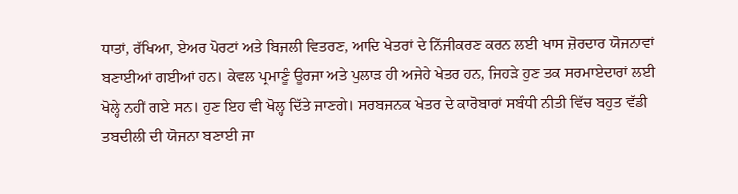ਧਾਤਾਂ, ਰੱਖਿਆ, ਏਅਰ ਪੋਰਟਾਂ ਅਤੇ ਬਿਜਲੀ ਵਿਤਰਣ, ਆਦਿ ਖੇਤਰਾਂ ਦੇ ਨਿੱਜੀਕਰਣ ਕਰਨ ਲਈ ਖਾਸ ਜ਼ੋਰਦਾਰ ਯੋਜਨਾਵਾਂ ਬਣਾਈਆਂ ਗਈਆਂ ਹਨ। ਕੇਵਲ ਪ੍ਰਮਾਣੂੰ ਊਰਜਾ ਅਤੇ ਪੁਲਾੜ ਹੀ ਅਜੇਹੇ ਖੇਤਰ ਹਨ, ਜਿਹੜੇ ਹੁਣ ਤਕ ਸਰਮਾਏਦਾਰਾਂ ਲਈ ਖੋਲ੍ਹੇ ਨਹੀਂ ਗਏ ਸਨ। ਹੁਣ ਇਹ ਵੀ ਖੋਲ੍ਹ ਦਿੱਤੇ ਜਾਣਗੇ। ਸਰਬਜਨਕ ਖੇਤਰ ਦੇ ਕਾਰੋਬਾਰਾਂ ਸਬੰਧੀ ਨੀਤੀ ਵਿੱਚ ਬਹੁਤ ਵੱਡੀ ਤਬਦੀਲੀ ਦੀ ਯੋਜਨਾ ਬਣਾਈ ਜਾ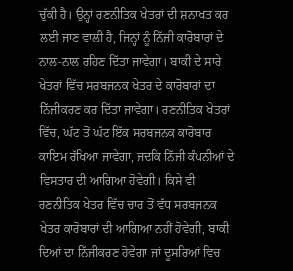ਚੁੱਕੀ ਹੈ। ਉਨ੍ਹਾਂ ਰਣਨੀਤਿਕ ਖੇਤਰਾਂ ਦੀ ਸ਼ਨਾਖਤ ਕਰ ਲਈ ਜਾਣ ਵਾਲੀ ਹੈ, ਜਿਨ੍ਹਾਂ ਨੂੰ ਨਿੱਜੀ ਕਾਰੋਬਾਰਾਂ ਦੇ ਨਾਲ-ਨਾਲ ਰਹਿਣ ਦਿੱਤਾ ਜਾਵੇਗਾ। ਬਾਕੀ ਦੇ ਸਾਰੇ ਖੇਤਰਾਂ ਵਿੱਚ ਸਰਬਜਨਕ ਖੇਤਰ ਦੇ ਕਾਰੋਬਾਰਾਂ ਦਾ ਨਿੱਜੀਕਰਣ ਕਰ ਦਿੱਤਾ ਜਾਵੇਗਾ। ਰਣਨੀਤਿਕ ਖੇਤਰਾਂ ਵਿੱਚ, ਘੱਟ ਤੋਂ ਘੱਟ ਇੱਕ ਸਰਬਜਨਕ ਕਾਰੋਬਾਰ ਕਾਇਮ ਰੱਖਿਆ ਜਾਵੇਗਾ, ਜਦਕਿ ਨਿੱਜੀ ਕੰਪਨੀਆਂ ਦੇ ਵਿਸਤਾਰ ਦੀ ਆਗਿਆ ਹੋਵੇਗੀ। ਕਿਸੇ ਵੀ ਰਣਨੀਤਿਕ ਖੇਤਰ ਵਿੱਚ ਚਾਰ ਤੋਂ ਵੱਧ ਸਰਬਜਨਕ ਖੇਤਰ ਕਾਰੋਬਾਰਾਂ ਦੀ ਆਗਿਆ ਨਹੀਂ ਹੋਵੇਗੀ, ਬਾਕੀ ਦਿਆਂ ਦਾ ਨਿੱਜੀਕਰਣ ਹੋਵੇਗਾ ਜਾਂ ਦੂਸਰਿਆਂ ਵਿਚ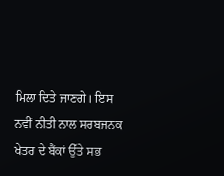ਮਿਲਾ ਦਿਤੇ ਜਾਣਗੇ। ਇਸ ਨਵੀਂ ਨੀਤੀ ਨਾਲ ਸਰਬਜਨਕ ਖੇਤਰ ਦੇ ਬੈਂਕਾਂ ਉੱਤੇ ਸਭ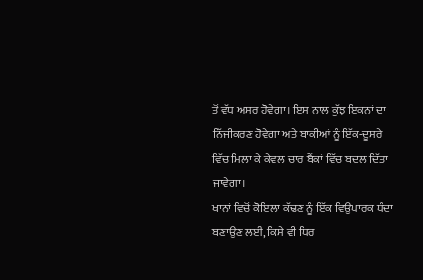ਤੋਂ ਵੱਧ ਅਸਰ ਹੋਵੇਗਾ। ਇਸ ਨਾਲ ਕੁੱਝ ਇਕਨਾਂ ਦਾ ਨਿੱਜੀਕਰਣ ਹੋਵੇਗਾ ਅਤੇ ਬਾਕੀਆਂ ਨੂੰ ਇੱਕ-ਦੂਸਰੇ ਵਿੱਚ ਮਿਲਾ ਕੇ ਕੇਵਲ ਚਾਰ ਬੈਂਕਾਂ ਵਿੱਚ ਬਦਲ ਦਿੱਤਾ ਜਾਵੇਗਾ।
ਖਾਨਾਂ ਵਿਚੋਂ ਕੋਇਲਾ ਕੱਢਣ ਨੂੰ ਇੱਕ ਵਿਉਪਾਰਕ ਧੰਦਾ ਬਣਾਉਣ ਲਈ, ਕਿਸੇ ਵੀ ਧਿਰ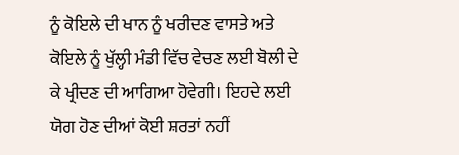ਨੂੰ ਕੋਇਲੇ ਦੀ ਖਾਨ ਨੂੰ ਖਰੀਦਣ ਵਾਸਤੇ ਅਤੇ ਕੋਇਲੇ ਨੂੰ ਖੁੱਲ੍ਹੀ ਮੰਡੀ ਵਿੱਚ ਵੇਚਣ ਲਈ ਬੋਲੀ ਦੇ ਕੇ ਖ੍ਰੀਦਣ ਦੀ ਆਗਿਆ ਹੋਵੇਗੀ। ਇਹਦੇ ਲਈ ਯੋਗ ਹੋਣ ਦੀਆਂ ਕੋਈ ਸ਼ਰਤਾਂ ਨਹੀਂ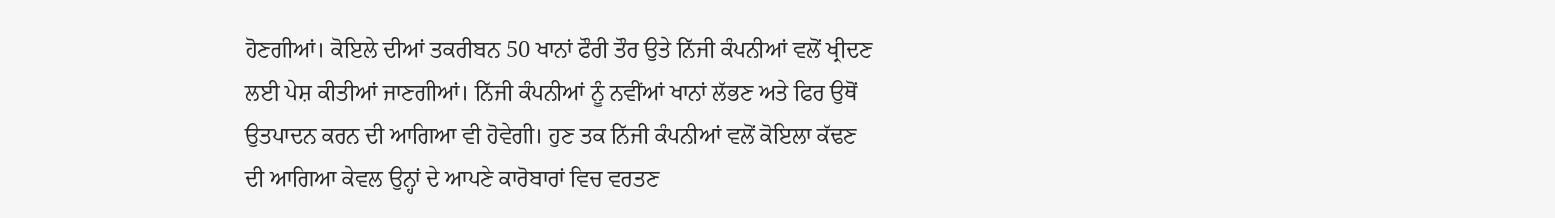ਹੋਣਗੀਆਂ। ਕੋਇਲੇ ਦੀਆਂ ਤਕਰੀਬਨ 50 ਖਾਨਾਂ ਫੌਰੀ ਤੌਰ ਉਤੇ ਨਿੱਜੀ ਕੰਪਨੀਆਂ ਵਲੋਂ ਖ੍ਰੀਦਣ ਲਈ ਪੇਸ਼ ਕੀਤੀਆਂ ਜਾਣਗੀਆਂ। ਨਿੱਜੀ ਕੰਪਨੀਆਂ ਨੂੰ ਨਵੀਂਆਂ ਖਾਨਾਂ ਲੱਭਣ ਅਤੇ ਫਿਰ ਉਥੋਂ ਉਤਪਾਦਨ ਕਰਨ ਦੀ ਆਗਿਆ ਵੀ ਹੋਵੇਗੀ। ਹੁਣ ਤਕ ਨਿੱਜੀ ਕੰਪਨੀਆਂ ਵਲੋਂ ਕੋਇਲਾ ਕੱਢਣ ਦੀ ਆਗਿਆ ਕੇਵਲ ਉਨ੍ਹਾਂ ਦੇ ਆਪਣੇ ਕਾਰੋਬਾਰਾਂ ਵਿਚ ਵਰਤਣ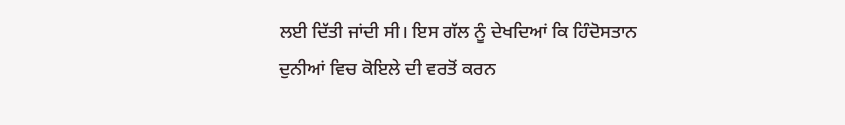ਲਈ ਦਿੱਤੀ ਜਾਂਦੀ ਸੀ। ਇਸ ਗੱਲ ਨੂੰ ਦੇਖਦਿਆਂ ਕਿ ਹਿੰਦੋਸਤਾਨ ਦੁਨੀਆਂ ਵਿਚ ਕੋਇਲੇ ਦੀ ਵਰਤੋਂ ਕਰਨ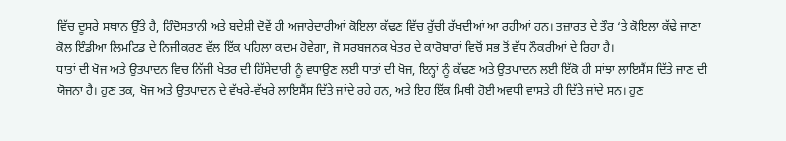ਵਿੱਚ ਦੂਸਰੇ ਸਥਾਨ ਉੱਤੇ ਹੈ, ਹਿੰਦੋਸਤਾਨੀ ਅਤੇ ਬਦੇਸ਼ੀ ਦੋਵੇਂ ਹੀ ਅਜਾਰੇਦਾਰੀਆਂ ਕੋਇਲਾ ਕੱਢਣ ਵਿੱਚ ਰੁੱਚੀ ਰੱਖਦੀਆਂ ਆ ਰਹੀਆਂ ਹਨ। ਤਜ਼ਾਰਤ ਦੇ ਤੌਰ ‘ਤੇ ਕੋਇਲਾ ਕੱਢੇ ਜਾਣਾ ਕੋਲ ਇੰਡੀਆ ਲਿਮਟਿਡ ਦੇ ਨਿਜੀਕਰਣ ਵੱਲ ਇੱਕ ਪਹਿਲਾ ਕਦਮ ਹੋਵੇਗਾ, ਜੋ ਸਰਬਜਨਕ ਖੇਤਰ ਦੇ ਕਾਰੋਬਾਰਾਂ ਵਿਚੋਂ ਸਭ ਤੋਂ ਵੱਧ ਨੌਕਰੀਆਂ ਦੇ ਰਿਹਾ ਹੈ।
ਧਾਤਾਂ ਦੀ ਖੋਜ ਅਤੇ ਉਤਪਾਦਨ ਵਿਚ ਨਿੱਜੀ ਖੇਤਰ ਦੀ ਹਿੱਸੇਦਾਰੀ ਨੂੰ ਵਧਾਉਣ ਲਈ ਧਾਤਾਂ ਦੀ ਖੋਜ, ਇਨ੍ਹਾਂ ਨੂੰ ਕੱਢਣ ਅਤੇ ਉਤਪਾਦਨ ਲਈ ਇੱਕੋ ਹੀ ਸਾਂਝਾ ਲਾਇਸੈਂਸ ਦਿੱਤੇ ਜਾਣ ਦੀ ਯੋਜਨਾ ਹੈ। ਹੁਣ ਤਕ, ਖੋਜ ਅਤੇ ਉਤਪਾਦਨ ਦੇ ਵੱਖਰੇ-ਵੱਖਰੇ ਲਾਇਸੈਂਸ ਦਿੱਤੇ ਜਾਂਦੇ ਰਹੇ ਹਨ, ਅਤੇ ਇਹ ਇੱਕ ਮਿਥੀ ਹੋਈ ਅਵਧੀ ਵਾਸਤੇ ਹੀ ਦਿੱਤੇ ਜਾਂਦੇ ਸਨ। ਹੁਣ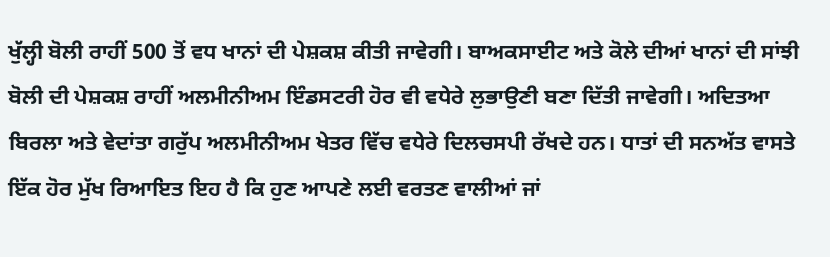ਖੁੱਲ੍ਹੀ ਬੋਲੀ ਰਾਹੀਂ 500 ਤੋਂ ਵਧ ਖਾਨਾਂ ਦੀ ਪੇਸ਼ਕਸ਼ ਕੀਤੀ ਜਾਵੇਗੀ। ਬਾਅਕਸਾਈਟ ਅਤੇ ਕੋਲੇ ਦੀਆਂ ਖਾਨਾਂ ਦੀ ਸਾਂਝੀ ਬੋਲੀ ਦੀ ਪੇਸ਼ਕਸ਼ ਰਾਹੀਂ ਅਲਮੀਨੀਅਮ ਇੰਡਸਟਰੀ ਹੋਰ ਵੀ ਵਧੇਰੇ ਲੁਭਾਉਣੀ ਬਣਾ ਦਿੱਤੀ ਜਾਵੇਗੀ। ਅਦਿਤਆ ਬਿਰਲਾ ਅਤੇ ਵੇਦਾਂਤਾ ਗਰੁੱਪ ਅਲਮੀਨੀਅਮ ਖੇਤਰ ਵਿੱਚ ਵਧੇਰੇ ਦਿਲਚਸਪੀ ਰੱਖਦੇ ਹਨ। ਧਾਤਾਂ ਦੀ ਸਨਅੱਤ ਵਾਸਤੇ ਇੱਕ ਹੋਰ ਮੁੱਖ ਰਿਆਇਤ ਇਹ ਹੈ ਕਿ ਹੁਣ ਆਪਣੇ ਲਈ ਵਰਤਣ ਵਾਲੀਆਂ ਜਾਂ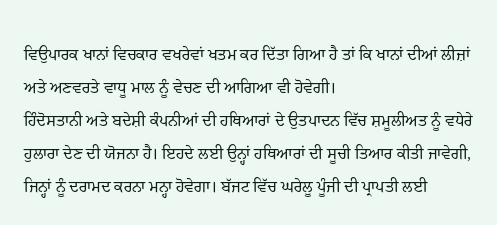ਵਿਉਪਾਰਕ ਖਾਨਾਂ ਵਿਚਕਾਰ ਵਖਰੇਵਾਂ ਖਤਮ ਕਰ ਦਿੱਤਾ ਗਿਆ ਹੈ ਤਾਂ ਕਿ ਖਾਨਾਂ ਦੀਆਂ ਲੀਜ਼ਾਂ ਅਤੇ ਅਣਵਰਤੇ ਵਾਧੂ ਮਾਲ ਨੂੰ ਵੇਚਣ ਦੀ ਆਗਿਆ ਵੀ ਹੋਵੇਗੀ।
ਹਿੰਦੋਸਤਾਨੀ ਅਤੇ ਬਦੇਸ਼ੀ ਕੰਪਨੀਆਂ ਦੀ ਹਥਿਆਰਾਂ ਦੇ ਉਤਪਾਦਨ ਵਿੱਚ ਸ਼ਮੂਲੀਅਤ ਨੂੰ ਵਧੇਰੇ ਹੁਲਾਰਾ ਦੇਣ ਦੀ ਯੋਜਨਾ ਹੈ। ਇਹਦੇ ਲਈ ਉਨ੍ਹਾਂ ਹਥਿਆਰਾਂ ਦੀ ਸੂਚੀ ਤਿਆਰ ਕੀਤੀ ਜਾਵੇਗੀ, ਜਿਨ੍ਹਾਂ ਨੂੰ ਦਰਾਮਦ ਕਰਨਾ ਮਨ੍ਹਾ ਹੋਵੇਗਾ। ਬੱਜਟ ਵਿੱਚ ਘਰੇਲੂ ਪੂੰਜੀ ਦੀ ਪ੍ਰਾਪਤੀ ਲਈ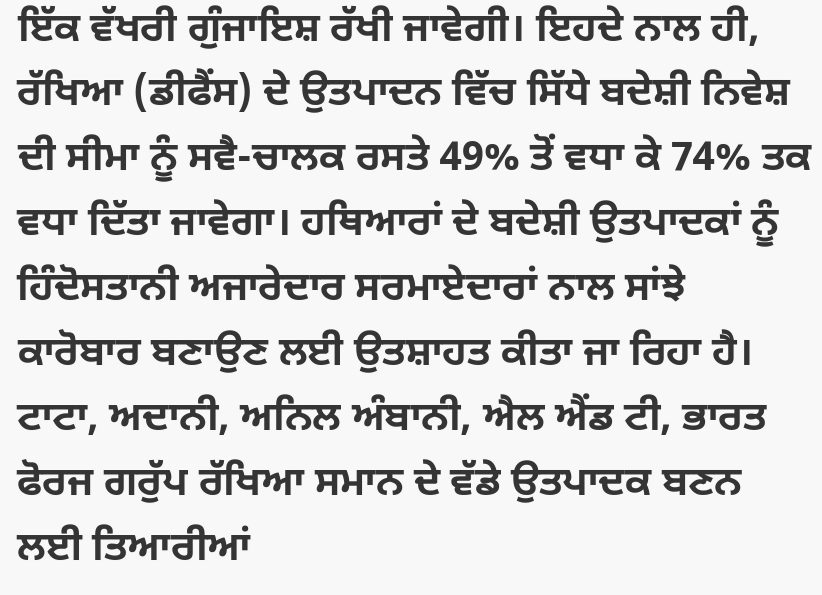ਇੱਕ ਵੱਖਰੀ ਗੁੰਜਾਇਸ਼ ਰੱਖੀ ਜਾਵੇਗੀ। ਇਹਦੇ ਨਾਲ ਹੀ, ਰੱਖਿਆ (ਡੀਫੈਂਸ) ਦੇ ਉਤਪਾਦਨ ਵਿੱਚ ਸਿੱਧੇ ਬਦੇਸ਼ੀ ਨਿਵੇਸ਼ ਦੀ ਸੀਮਾ ਨੂੰ ਸਵੈ-ਚਾਲਕ ਰਸਤੇ 49% ਤੋਂ ਵਧਾ ਕੇ 74% ਤਕ ਵਧਾ ਦਿੱਤਾ ਜਾਵੇਗਾ। ਹਥਿਆਰਾਂ ਦੇ ਬਦੇਸ਼ੀ ਉਤਪਾਦਕਾਂ ਨੂੰ ਹਿੰਦੋਸਤਾਨੀ ਅਜਾਰੇਦਾਰ ਸਰਮਾਏਦਾਰਾਂ ਨਾਲ ਸਾਂਝੇ ਕਾਰੋਬਾਰ ਬਣਾਉਣ ਲਈ ਉਤਸ਼ਾਹਤ ਕੀਤਾ ਜਾ ਰਿਹਾ ਹੈ। ਟਾਟਾ, ਅਦਾਨੀ, ਅਨਿਲ ਅੰਬਾਨੀ, ਐਲ ਐਂਡ ਟੀ, ਭਾਰਤ ਫੋਰਜ ਗਰੁੱਪ ਰੱਖਿਆ ਸਮਾਨ ਦੇ ਵੱਡੇ ਉਤਪਾਦਕ ਬਣਨ ਲਈ ਤਿਆਰੀਆਂ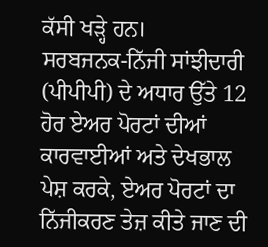ਕੱਸੀ ਖੜ੍ਹੇ ਹਨ।
ਸਰਬਜਨਕ-ਨਿੱਜੀ ਸਾਂਝੀਦਾਰੀ (ਪੀਪੀਪੀ) ਦੇ ਅਧਾਰ ਉੱਤੇ 12 ਹੋਰ ਏਅਰ ਪੋਰਟਾਂ ਦੀਆਂ ਕਾਰਵਾਈਆਂ ਅਤੇ ਦੇਖਭਾਲ ਪੇਸ਼ ਕਰਕੇ, ਏਅਰ ਪੋਰਟਾਂ ਦਾ ਨਿੱਜੀਕਰਣ ਤੇਜ਼ ਕੀਤੇ ਜਾਣ ਦੀ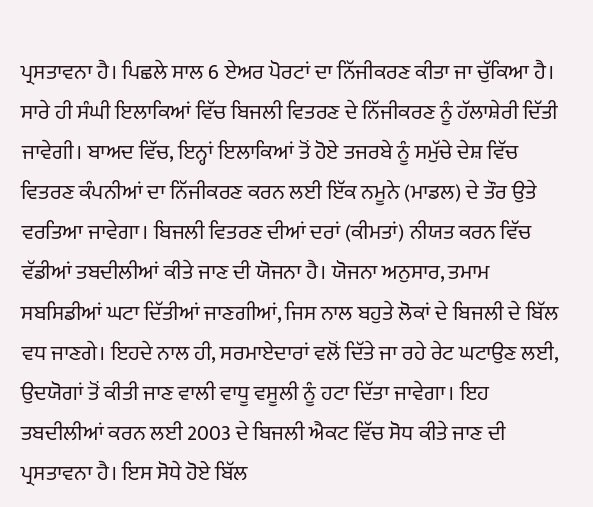ਪ੍ਰਸਤਾਵਨਾ ਹੈ। ਪਿਛਲੇ ਸਾਲ 6 ਏਅਰ ਪੋਰਟਾਂ ਦਾ ਨਿੱਜੀਕਰਣ ਕੀਤਾ ਜਾ ਚੁੱਕਿਆ ਹੈ।
ਸਾਰੇ ਹੀ ਸੰਘੀ ਇਲਾਕਿਆਂ ਵਿੱਚ ਬਿਜਲੀ ਵਿਤਰਣ ਦੇ ਨਿੱਜੀਕਰਣ ਨੂੰ ਹੱਲਾਸ਼ੇਰੀ ਦਿੱਤੀ ਜਾਵੇਗੀ। ਬਾਅਦ ਵਿੱਚ, ਇਨ੍ਹਾਂ ਇਲਾਕਿਆਂ ਤੋਂ ਹੋਏ ਤਜਰਬੇ ਨੂੰ ਸਮੁੱਚੇ ਦੇਸ਼ ਵਿੱਚ ਵਿਤਰਣ ਕੰਪਨੀਆਂ ਦਾ ਨਿੱਜੀਕਰਣ ਕਰਨ ਲਈ ਇੱਕ ਨਮੂਨੇ (ਮਾਡਲ) ਦੇ ਤੌਰ ਉਤੇ ਵਰਤਿਆ ਜਾਵੇਗਾ। ਬਿਜਲੀ ਵਿਤਰਣ ਦੀਆਂ ਦਰਾਂ (ਕੀਮਤਾਂ) ਨੀਯਤ ਕਰਨ ਵਿੱਚ ਵੱਡੀਆਂ ਤਬਦੀਲੀਆਂ ਕੀਤੇ ਜਾਣ ਦੀ ਯੋਜਨਾ ਹੈ। ਯੋਜਨਾ ਅਨੁਸਾਰ, ਤਮਾਮ ਸਬਸਿਡੀਆਂ ਘਟਾ ਦਿੱਤੀਆਂ ਜਾਣਗੀਆਂ, ਜਿਸ ਨਾਲ ਬਹੁਤੇ ਲੋਕਾਂ ਦੇ ਬਿਜਲੀ ਦੇ ਬਿੱਲ ਵਧ ਜਾਣਗੇ। ਇਹਦੇ ਨਾਲ ਹੀ, ਸਰਮਾਏਦਾਰਾਂ ਵਲੋਂ ਦਿੱਤੇ ਜਾ ਰਹੇ ਰੇਟ ਘਟਾਉਣ ਲਈ, ਉਦਯੋਗਾਂ ਤੋਂ ਕੀਤੀ ਜਾਣ ਵਾਲੀ ਵਾਧੂ ਵਸੂਲੀ ਨੂੰ ਹਟਾ ਦਿੱਤਾ ਜਾਵੇਗਾ। ਇਹ ਤਬਦੀਲੀਆਂ ਕਰਨ ਲਈ 2003 ਦੇ ਬਿਜਲੀ ਐਕਟ ਵਿੱਚ ਸੋਧ ਕੀਤੇ ਜਾਣ ਦੀ ਪ੍ਰਸਤਾਵਨਾ ਹੈ। ਇਸ ਸੋਧੇ ਹੋਏ ਬਿੱਲ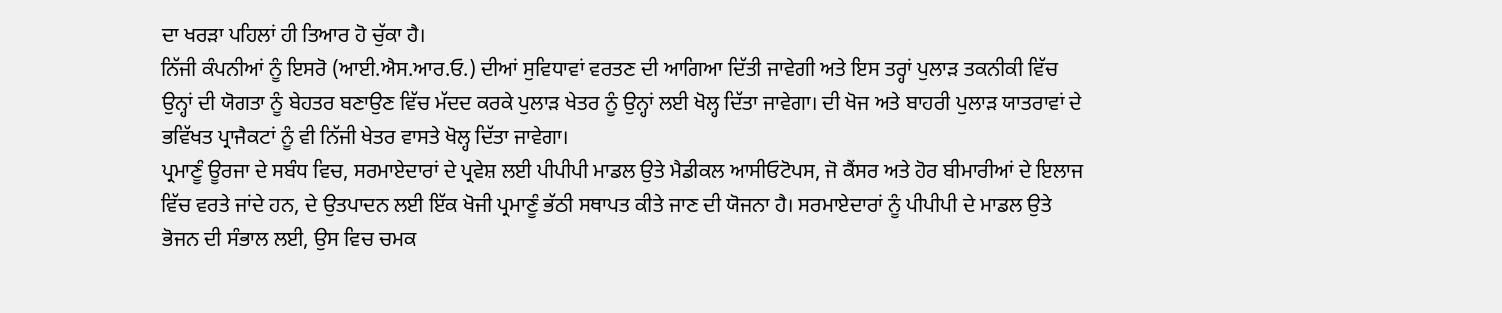ਦਾ ਖਰੜਾ ਪਹਿਲਾਂ ਹੀ ਤਿਆਰ ਹੋ ਚੁੱਕਾ ਹੈ।
ਨਿੱਜੀ ਕੰਪਨੀਆਂ ਨੂੰ ਇਸਰੋ (ਆਈ.ਐਸ.ਆਰ.ਓ.) ਦੀਆਂ ਸੁਵਿਧਾਵਾਂ ਵਰਤਣ ਦੀ ਆਗਿਆ ਦਿੱਤੀ ਜਾਵੇਗੀ ਅਤੇ ਇਸ ਤਰ੍ਹਾਂ ਪੁਲਾੜ ਤਕਨੀਕੀ ਵਿੱਚ ਉਨ੍ਹਾਂ ਦੀ ਯੋਗਤਾ ਨੂੰ ਬੇਹਤਰ ਬਣਾਉਣ ਵਿੱਚ ਮੱਦਦ ਕਰਕੇ ਪੁਲਾੜ ਖੇਤਰ ਨੂੰ ਉਨ੍ਹਾਂ ਲਈ ਖੋਲ੍ਹ ਦਿੱਤਾ ਜਾਵੇਗਾ। ਦੀ ਖੋਜ ਅਤੇ ਬਾਹਰੀ ਪੁਲਾੜ ਯਾਤਰਾਵਾਂ ਦੇ ਭਵਿੱਖਤ ਪ੍ਰਾਜੈਕਟਾਂ ਨੂੰ ਵੀ ਨਿੱਜੀ ਖੇਤਰ ਵਾਸਤੇ ਖੋਲ੍ਹ ਦਿੱਤਾ ਜਾਵੇਗਾ।
ਪ੍ਰਮਾਣੂੰ ਊਰਜਾ ਦੇ ਸਬੰਧ ਵਿਚ, ਸਰਮਾਏਦਾਰਾਂ ਦੇ ਪ੍ਰਵੇਸ਼ ਲਈ ਪੀਪੀਪੀ ਮਾਡਲ ਉਤੇ ਮੈਡੀਕਲ ਆਸੀਓਟੋਪਸ, ਜੋ ਕੈਂਸਰ ਅਤੇ ਹੋਰ ਬੀਮਾਰੀਆਂ ਦੇ ਇਲਾਜ ਵਿੱਚ ਵਰਤੇ ਜਾਂਦੇ ਹਨ, ਦੇ ਉਤਪਾਦਨ ਲਈ ਇੱਕ ਖੋਜੀ ਪ੍ਰਮਾਣੂੰ ਭੱਠੀ ਸਥਾਪਤ ਕੀਤੇ ਜਾਣ ਦੀ ਯੋਜਨਾ ਹੈ। ਸਰਮਾਏਦਾਰਾਂ ਨੂੰ ਪੀਪੀਪੀ ਦੇ ਮਾਡਲ ਉਤੇ ਭੋਜਨ ਦੀ ਸੰਭਾਲ ਲਈ, ਉਸ ਵਿਚ ਚਮਕ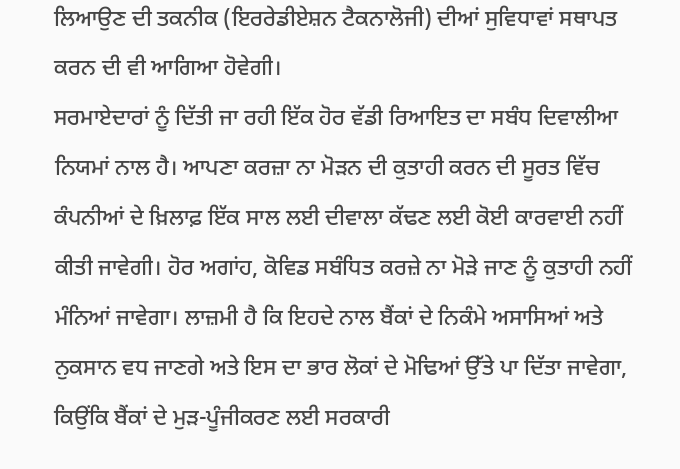ਲਿਆਉਣ ਦੀ ਤਕਨੀਕ (ਇਰਰੇਡੀਏਸ਼ਨ ਟੈਕਨਾਲੋਜੀ) ਦੀਆਂ ਸੁਵਿਧਾਵਾਂ ਸਥਾਪਤ ਕਰਨ ਦੀ ਵੀ ਆਗਿਆ ਹੋਵੇਗੀ।
ਸਰਮਾਏਦਾਰਾਂ ਨੂੰ ਦਿੱਤੀ ਜਾ ਰਹੀ ਇੱਕ ਹੋਰ ਵੱਡੀ ਰਿਆਇਤ ਦਾ ਸਬੰਧ ਦਿਵਾਲੀਆ ਨਿਯਮਾਂ ਨਾਲ ਹੈ। ਆਪਣਾ ਕਰਜ਼ਾ ਨਾ ਮੋੜਨ ਦੀ ਕੁਤਾਹੀ ਕਰਨ ਦੀ ਸੂਰਤ ਵਿੱਚ ਕੰਪਨੀਆਂ ਦੇ ਖ਼ਿਲਾਫ਼ ਇੱਕ ਸਾਲ ਲਈ ਦੀਵਾਲਾ ਕੱਢਣ ਲਈ ਕੋਈ ਕਾਰਵਾਈ ਨਹੀਂ ਕੀਤੀ ਜਾਵੇਗੀ। ਹੋਰ ਅਗਾਂਹ, ਕੋਵਿਡ ਸਬੰਧਿਤ ਕਰਜ਼ੇ ਨਾ ਮੋੜੇ ਜਾਣ ਨੂੰ ਕੁਤਾਹੀ ਨਹੀਂ ਮੰਨਿਆਂ ਜਾਵੇਗਾ। ਲਾਜ਼ਮੀ ਹੈ ਕਿ ਇਹਦੇ ਨਾਲ ਬੈਂਕਾਂ ਦੇ ਨਿਕੰਮੇ ਅਸਾਸਿਆਂ ਅਤੇ ਨੁਕਸਾਨ ਵਧ ਜਾਣਗੇ ਅਤੇ ਇਸ ਦਾ ਭਾਰ ਲੋਕਾਂ ਦੇ ਮੋਢਿਆਂ ਉੱਤੇ ਪਾ ਦਿੱਤਾ ਜਾਵੇਗਾ, ਕਿਉਂਕਿ ਬੈਂਕਾਂ ਦੇ ਮੁੜ-ਪੂੰਜੀਕਰਣ ਲਈ ਸਰਕਾਰੀ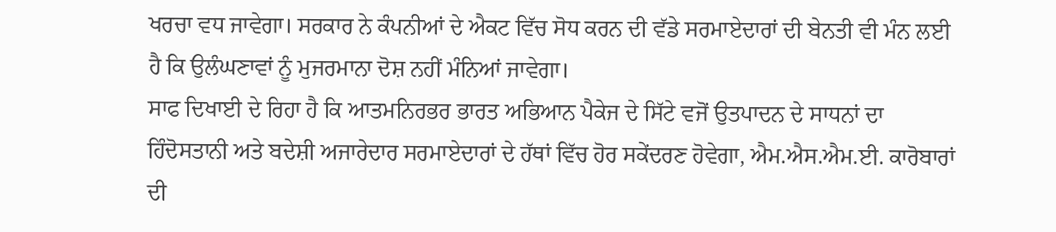ਖਰਚਾ ਵਧ ਜਾਵੇਗਾ। ਸਰਕਾਰ ਨੇ ਕੰਪਨੀਆਂ ਦੇ ਐਕਟ ਵਿੱਚ ਸੋਧ ਕਰਨ ਦੀ ਵੱਡੇ ਸਰਮਾਏਦਾਰਾਂ ਦੀ ਬੇਨਤੀ ਵੀ ਮੰਨ ਲਈ ਹੈ ਕਿ ਉਲੰਘਣਾਵਾਂ ਨੂੰ ਮੁਜਰਮਾਨਾ ਦੋਸ਼ ਨਹੀਂ ਮੰਨਿਆਂ ਜਾਵੇਗਾ।
ਸਾਫ ਦਿਖਾਈ ਦੇ ਰਿਹਾ ਹੈ ਕਿ ਆਤਮਨਿਰਭਰ ਭਾਰਤ ਅਭਿਆਨ ਪੈਕੇਜ ਦੇ ਸਿੱਟੇ ਵਜੋਂ ਉਤਪਾਦਨ ਦੇ ਸਾਧਨਾਂ ਦਾ ਹਿੰਦੋਸਤਾਨੀ ਅਤੇ ਬਦੇਸ਼ੀ ਅਜਾਰੇਦਾਰ ਸਰਮਾਏਦਾਰਾਂ ਦੇ ਹੱਥਾਂ ਵਿੱਚ ਹੋਰ ਸਕੇਂਦਰਣ ਹੋਵੇਗਾ, ਐਮ.ਐਸ.ਐਮ.ਈ. ਕਾਰੋਬਾਰਾਂ ਦੀ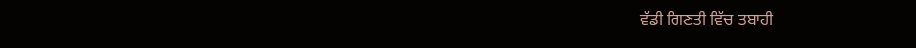ਵੱਡੀ ਗਿਣਤੀ ਵਿੱਚ ਤਬਾਹੀ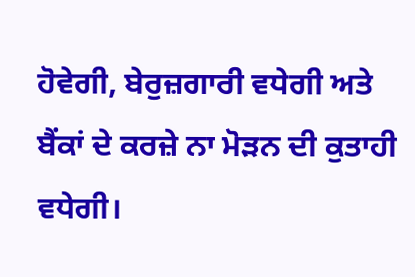ਹੋਵੇਗੀ, ਬੇਰੁਜ਼ਗਾਰੀ ਵਧੇਗੀ ਅਤੇ ਬੈਂਕਾਂ ਦੇ ਕਰਜ਼ੇ ਨਾ ਮੋੜਨ ਦੀ ਕੁਤਾਹੀ ਵਧੇਗੀ।